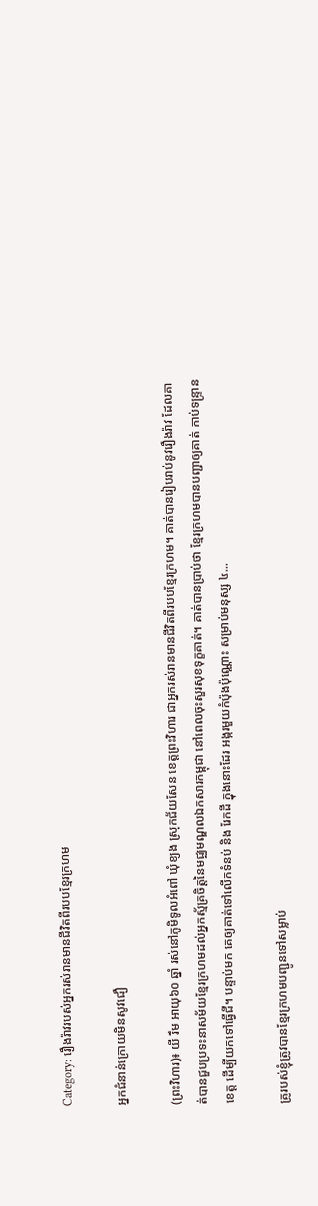Category: រឿងរ៉ាវរបស់អ្នករស់រានមានជីវិតពីរបបខ្មែរក្រហម

អ្នកជំនាន់ក្រោយមិនសូវជឿ

(ព្រះវិហារ)៖ យី រឹម អាយុ៦០ ឆ្នាំ រស់នៅភូមិទូលអំពៅ ឃុំខ្យង ស្រុកជ័យសែន ខេត្តព្រះវិហារ ជាអ្នករស់រានមានជីវិតពីរបបខ្មែរក្រហម។ គាត់បានរៀបរាប់នូវរឿងរ៉ាវ ដែលគាត់បានជួបប្រទះនាសម័យខ្មែរក្រហមដល់អ្នកស្ម័គ្រចិត្តនៃមជ្ឈមណ្ឌលឯកសារកម្ពុជា នៅពេលចុះសួរសុខទុក្ខគាត់។ គាត់បានប្រាប់ថា ខ្មែរក្រហមបានបញ្ជាឲ្យគាត់ កាប់ទន្រ្ទានខេត្ត ដើម្បីយកទៅធ្វើជី។ បន្ទាប់មក គេឲ្យគាត់ទៅលើកទំនប់ និង រែកដី ក្នុងនោះដែរ អង្ករមួយកំប៉ុងប៉ុណ្ណោះ សម្រាប់មនុស្ស ៤...

គ្រូរបស់ខ្ញុំត្រូវបានខ្មែរក្រហមបញ្ជូនទៅសម្លាប់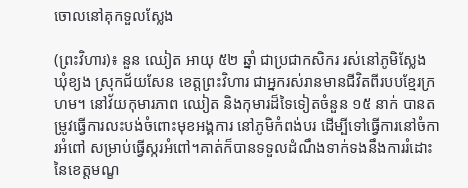ចោលនៅគុកទួលស្លែង

(ព្រះវិហារ)៖ នួន ឈៀត អាយុ ៥២ ឆ្នាំ ជាប្រជាកសិករ រស់នៅភូមិស្លែង ឃុំខ្យង ស្រុកជ័យសែន ខេត្តព្រះវិហារ ជាអ្នករស់រានមានជីវិតពីរបបខ្មែរក្រហម។ នៅវ័យកុមារភាព ឈៀត និងកុមារដ៏ទៃទៀតចំនួន ១៥ នាក់ បានតម្រូវធ្វើការលះបង់ចំពោះមុខអង្គការ នៅភូមិកំពង់បរ ដើម្បីទៅធ្វើការនៅចំការអំពៅ សម្រាប់ធ្វើស្ករអំពៅ។គាត់ក៏បានទទួលដំណឹងទាក់ទងនឹងការរំដោះនៃខេត្តមណ្ខ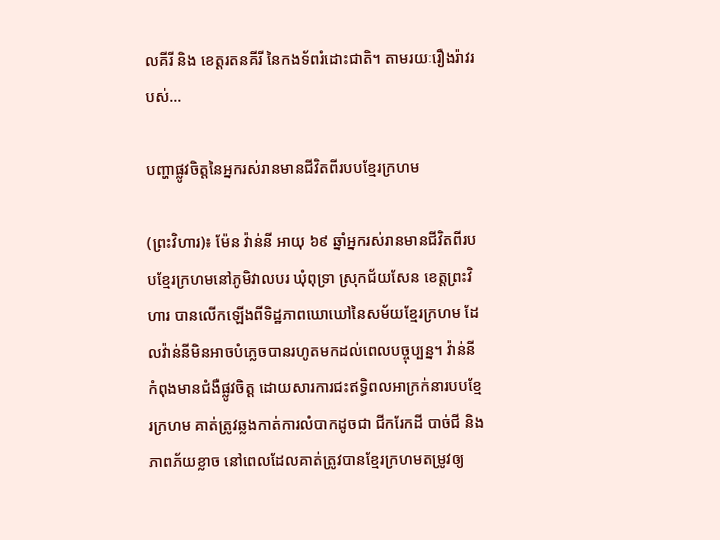លគីរី និង ខេត្តរតនគីរី នៃកងទ័ពរំដោះជាតិ។ តាមរយៈរឿងរ៉ាវរបស់...

បញ្ហាផ្លូវចិត្តនៃអ្នករស់រានមានជីវិតពីរបបខ្មែរក្រហម

(ព្រះវិហារ)៖ ម៉ែន វ៉ាន់នី អាយុ ៦៩ ឆ្នាំអ្នករស់រានមានជីវិតពីរបបខ្មែរក្រហមនៅភូមិវាលបរ ឃុំពុទ្រា ស្រុកជ័យសែន ខេត្តព្រះវិហារ បានលើកឡើងពីទិដ្ឋភាពឃោឃៅនៃសម័យខ្មែរក្រហម ដែលវ៉ាន់នីមិនអាចបំភ្លេចបានរហូតមកដល់ពេលបច្ចុប្បន្ន។ វ៉ាន់នី កំពុងមានជំងឺផ្លូវចិត្ត ដោយសារការជះឥទ្ធិពលអាក្រក់នារបបខ្មែរក្រហម គាត់ត្រូវឆ្លងកាត់ការលំបាកដូចជា ជីករែកដី បាច់ជី និងភាពភ័យខ្លាច នៅពេលដែលគាត់ត្រូវបានខ្មែរក្រហមតម្រូវឲ្យ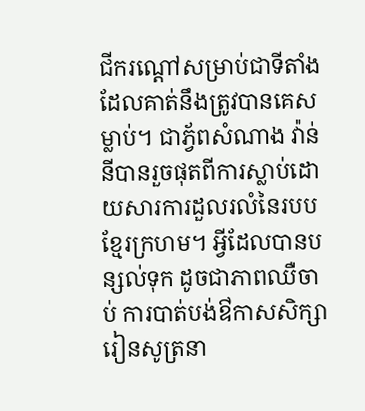ជីករណ្តៅសម្រាប់ជាទីតាំងដែលគាត់នឹងត្រូវបានគេសម្លាប់។ ជាភ្វ័ពសំណាង វ៉ាន់នីបានរួចផុតពីការស្លាប់ដោយសារការដួលរលំនៃរបបខ្មែរក្រហម។ អ្វីដែលបានបន្សល់ទុក ដូចជាភាពឈឺចាប់ ការបាត់បង់ឳកាសសិក្សារៀនសូត្រនា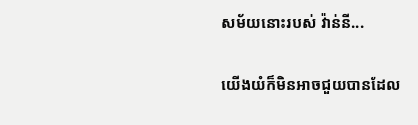សម័យនោះរបស់ វ៉ាន់នី...

យើងយំក៏មិនអាចជួយបានដែល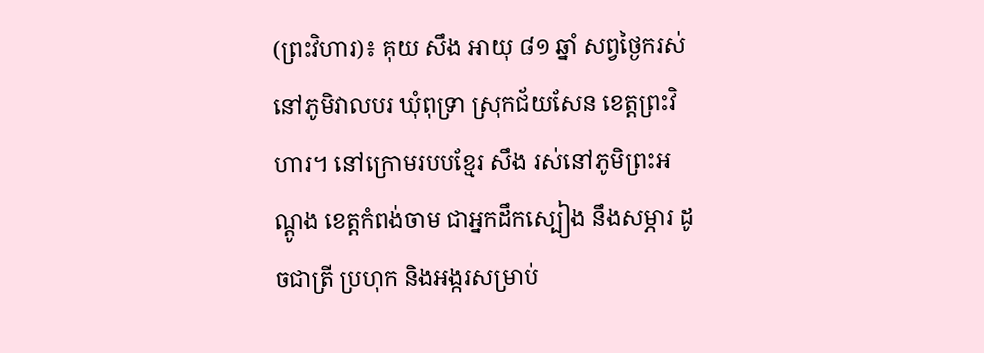(ព្រះវិហារ)៖ គុយ សឹង អាយុ ៨១ ឆ្នាំ សព្វថ្ងៃករស់នៅភូមិវាលបរ ឃុំពុទ្រា ស្រុកជ័យសែន ខេត្តព្រះវិហារ។ នៅក្រោមរបបខ្មែរ សឹង រស់នៅភូមិព្រះអណ្តូង ខេត្តកំពង់ចាម ជាអ្នកដឹកស្បៀង នឹងសម្ភារ ដូចជាត្រី ប្រហុក និងអង្ករសម្រាប់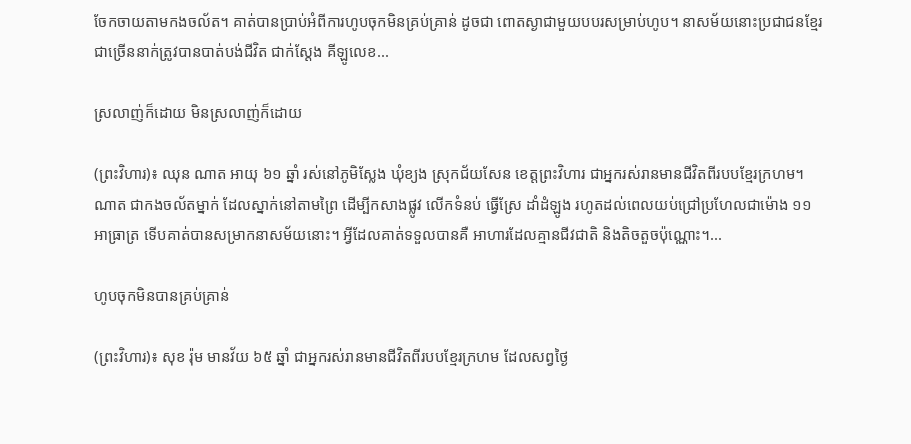ចែកចាយតាមកងចល័ត។ គាត់បានប្រាប់អំពីការហូបចុកមិនគ្រប់គ្រាន់ ដូចជា ពោតស្ងាជាមួយបបរសម្រាប់ហូប។ នាសម័យនោះប្រជាជនខ្មែរជាច្រើននាក់ត្រូវបានបាត់បង់ជីវិត ជាក់ស្តែង គីឡូលេខ...

ស្រលាញ់ក៏ដោយ មិនស្រលាញ់ក៏ដោយ

(ព្រះវិហារ)៖ ឈុន ណាត អាយុ ៦១ ឆ្នាំ រស់នៅភូមិស្លែង ឃុំខ្យង ស្រុកជ័យសែន ខេត្តព្រះវិហារ ជាអ្នករស់រានមានជីវិតពីរបបខ្មែរក្រហម។ ណាត ជាកងចល័តម្នាក់ ដែលស្នាក់នៅតាមព្រៃ ដើម្បីកសាងផ្លូវ លើកទំនប់ ធ្វើស្រែ ដាំដំឡូង រហូតដល់ពេលយប់ជ្រៅប្រហែលជាម៉ោង ១១ អាធ្រាត្រ ទើបគាត់បានសម្រាកនាសម័យនោះ។ អ្វីដែលគាត់ទទួលបានគឺ អាហារដែលគ្មានជីវជាតិ និងតិចតួចប៉ុណ្ណោះ។...

ហូបចុកមិនបានគ្រប់គ្រាន់

(ព្រះវិហារ)៖ សុខ រ៉ុម មានវ័យ ៦៥ ឆ្នាំ ជាអ្នករស់រានមានជីវិតពីរបបខ្មែរក្រហម ដែលសព្វថ្ងៃ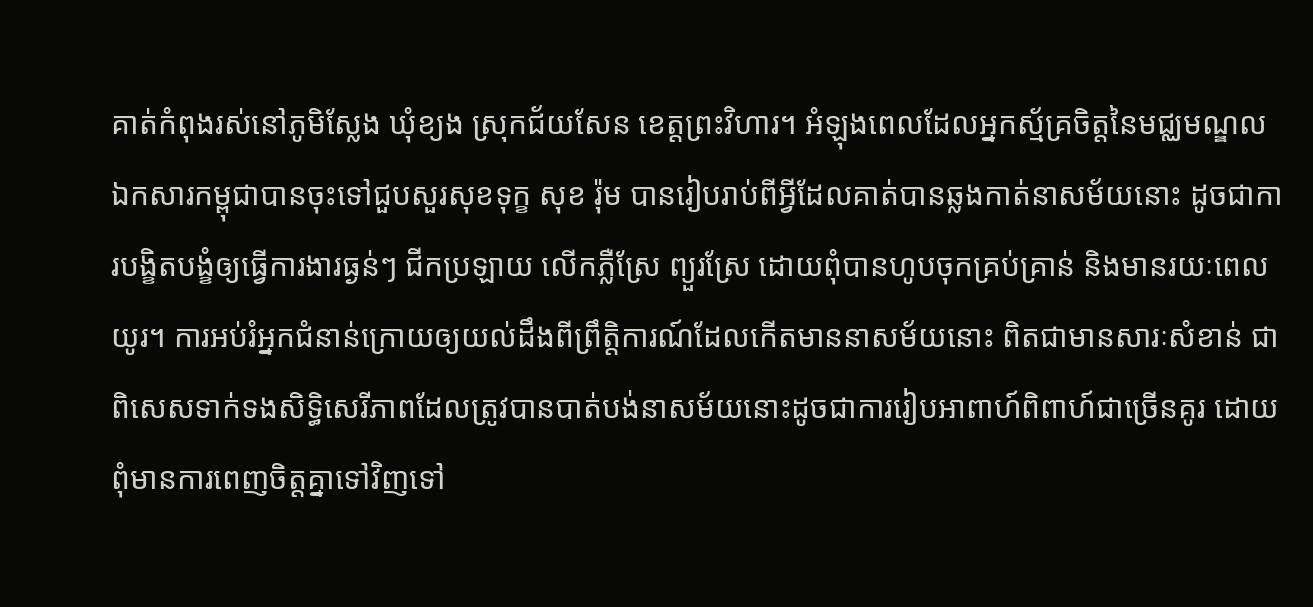គាត់កំពុងរស់នៅភូមិស្លែង ឃុំខ្យង ស្រុកជ័យសែន ខេត្តព្រះវិហារ។ អំឡុងពេលដែលអ្នកស្ម័គ្រចិត្តនៃមជ្ឈមណ្ឌលឯកសារកម្ពុជាបានចុះទៅជួបសួរសុខទុក្ខ សុខ រ៉ុម បានរៀបរាប់ពីអ្វីដែលគាត់បានឆ្លងកាត់នាសម័យនោះ ដូចជាការបង្ខិតបង្ខំឲ្យធ្វើការងារធ្ងន់ៗ ជីកប្រឡាយ លើកភ្លឺស្រែ ព្យួរស្រែ ដោយពុំបានហូបចុកគ្រប់គ្រាន់ និងមានរយៈពេលយូរ។ ការអប់រំអ្នកជំនាន់ក្រោយឲ្យយល់ដឹងពីព្រឹត្តិការណ៍ដែលកើតមាននាសម័យនោះ ពិតជាមានសារៈសំខាន់ ជាពិសេសទាក់ទងសិទ្ធិសេរីភាពដែលត្រូវបានបាត់បង់នាសម័យនោះដូចជាការរៀបអាពាហ៍ពិពាហ៍ជាច្រើនគូរ ដោយពុំមានការពេញចិត្តគ្នាទៅវិញទៅ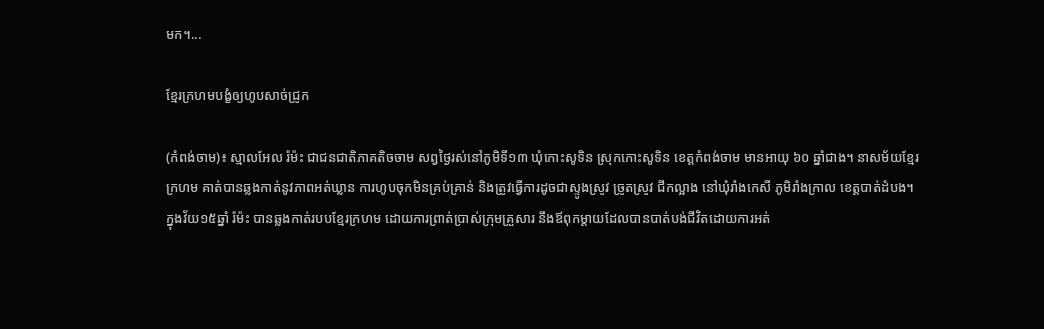មក។...

ខ្មែរក្រហមបង្ខំឲ្យហូបសាច់ជ្រូក

(កំពង់ចាម)៖ ស្មាលអែល រ៉ម៉ះ ជាជនជាតិភាគតិចចាម សព្វថ្ងៃរស់នៅភូមិទី១៣ ឃុំកោះសូទិន ស្រុកកោះសូទិន ខេត្តកំពង់ចាម មានអាយុ ៦០ ឆ្នាំជាង។ នាសម័យខ្មែរក្រហម គាត់បានឆ្លងកាត់នូវភាពអត់ឃ្លាន ការហូបចុកមិនគ្រប់គ្រាន់ និងត្រូវធ្វើការដូចជាស្ទូងស្រូវ ច្រូតស្រូវ ជីកល្អាង នៅឃុំរាំងកេសី ភូមិរាំងក្រាល ខេត្តបាត់ដំបង។ ក្នុងវ័យ១៥ឆ្នាំ រ៉ម៉ះ បានឆ្លងកាត់របបខ្មែរក្រហម ដោយការព្រាត់ប្រាស់ក្រុមគ្រួសារ នឹងឪពុកម្តាយដែលបានបាត់បង់ជីវិតដោយការអត់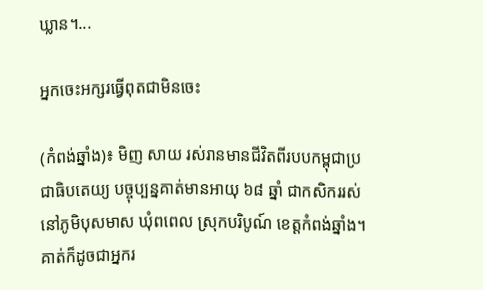ឃ្លាន។...

អ្នកចេះអក្សរធ្វើពុតជាមិនចេះ

(កំពង់ឆ្នាំង)៖ មិញ សាយ រស់រានមានជីវិតពីរបបកម្ពុជាប្រជាធិបតេយ្យ បច្ចុប្បន្នគាត់មានអាយុ ៦៨ ឆ្នាំ ជាកសិកររស់នៅភូមិបុសមាស ឃុំពពេល ស្រុកបរិបូណ៍ ខេត្តកំពង់ឆ្នាំង។ គាត់ក៏ដូចជាអ្នករ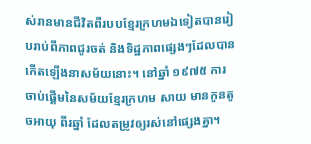ស់រានមានជីវិតពីរបបខ្មែរក្រហមឯទៀតបានរៀបរាប់ពីភាពជូរចត់ និងទិដ្ឋភាពផ្សេងៗដែលបានកើតឡើងនាសម័យនោះ។ នៅឆ្នាំ ១៩៧៥ ការចាប់ផ្គើមនៃសម័យខ្មែរក្រហម សាយ មានកូនតូចអាយុ ពីរឆ្នាំ ដែលតម្រូវឲ្យរស់នៅផ្សេងគ្នា។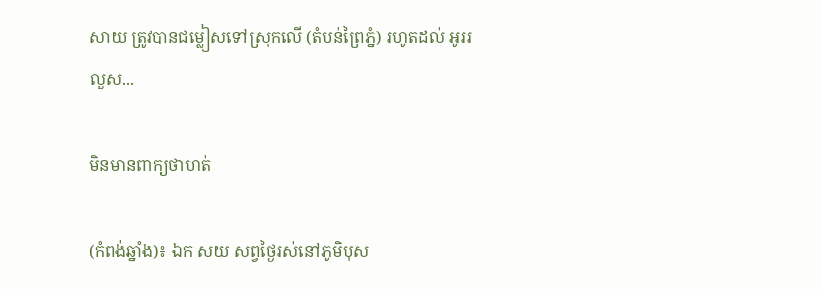សាយ ត្រូវបានជម្លៀសទៅស្រុកលើ (តំបន់ព្រៃភ្នំ) រហូតដល់ អូររលួស...

មិនមានពាក្យថាហត់

(កំពង់ឆ្នាំង)៖ ឯក សយ សព្វថ្ងៃរស់នៅភូមិបុស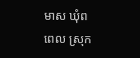មាស ឃុំពពេល ស្រុក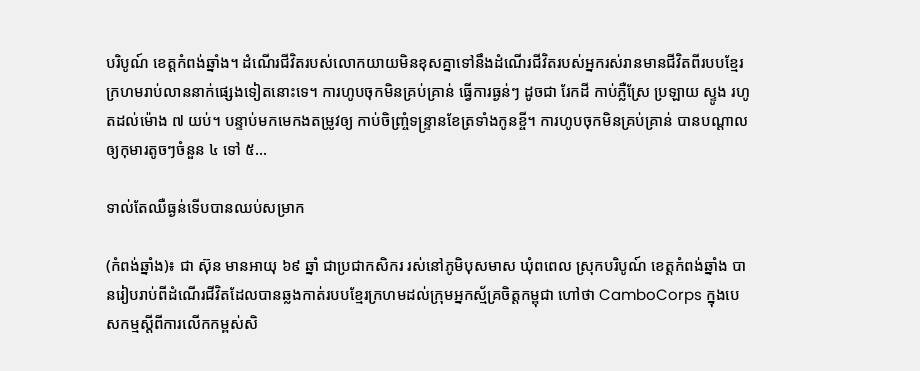បរិបូណ៍ ខេត្តកំពង់ឆ្នាំង។ ដំណើរជីវិតរបស់លោកយាយមិនខុសគ្នាទៅនឹងដំណើរជីវិតរបស់អ្នករស់រានមានជីវិតពីរបបខ្មែរក្រហមរាប់លាននាក់ផ្សេងទៀតនោះទេ។ ការហូបចុកមិនគ្រប់គា្រន់ ធ្វើការធ្ងន់ៗ ដូចជា រែកដី កាប់ភ្លឺស្រែ ប្រឡាយ ស្ទូង រហូតដល់ម៉ោង ៧ យប់។ បន្ទាប់មកមេកងតម្រូវឲ្យ កាប់ចិញ្រ្ចំទន្រ្ទានខែត្រទាំងកូនខី្ច។ ការហូបចុកមិនគ្រប់គ្រាន់ បានបណ្តាលឲ្យកុមារតូចៗចំនួន ៤ ទៅ ៥...

ទាល់តែឈឺធ្ងន់ទើបបានឈប់សម្រាក

(កំពង់ឆ្នាំង)៖ ជា ស៊ុន មានអាយុ ៦៩ ឆ្នាំ ជាប្រជាកសិករ រស់នៅភូមិបុសមាស ឃុំពពេល ស្រុកបរិបូណ៍ ខេត្តកំពង់ឆ្នាំង បានរៀបរាប់ពីដំណើរជីវិតដែលបានឆ្លងកាត់របបខ្មែរក្រហមដល់ក្រុមអ្នកស្ម័គ្រចិត្តកម្ពុជា ហៅថា CamboCorps ក្នុងបេសកម្មស្តីពីការលើកកម្ពស់សិ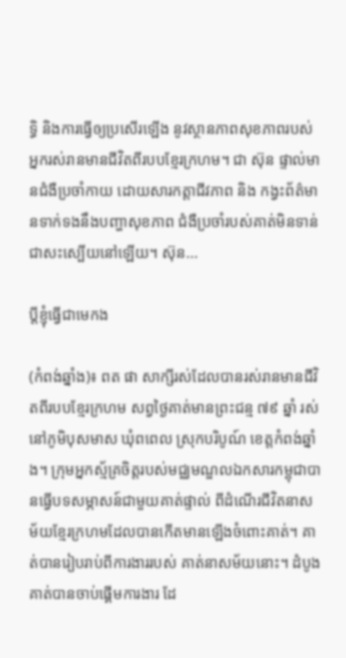ទ្ធិ និងការធ្វើឲ្យប្រសើរឡើង នូវស្ថានភាពសុខភាពរបស់អ្នករស់រានមានជីវិតពីរបបខ្មែរក្រហម។ ជា ស៊ុន ផ្ទាល់មានជំងឺប្រចាំកាយ ដោយសារកត្តាជីវភាព និង កង្វះព័ត៌មានទាក់ទងនឹងបញ្ហាសុខភាព ជំងឺប្រចាំរបស់គាត់មិនទាន់ជាសះស្បើយនៅឡើយ។ ស៊ុន...

ប្តីខ្ញុំធ្វើជាមេកង

(កំពង់ឆ្នាំង)៖ ពត ផា សាក្សីរស់ដែលបានរស់រានមានជីវិតពីរបបខ្មែរក្រហម សព្វថ្ងៃគាត់មានព្រះជន្ម ៧៩ ឆ្នាំ រស់នៅភូមិបុសមាស ឃុំពពេល ស្រុកបរិបូណ៍ ខេត្តកំពង់ឆ្នាំង។ ក្រុមអ្នកស្ម័គ្រចិត្តរបស់មជ្ឈមណ្ឌលឯកសារកម្ពុជាបានធ្វើបទសម្ភាសន៍ជាមួយគាត់ផ្ទាល់ ពីដំណើរជីវិតនាសម័យខ្មែរក្រហមដែលបានកើតមានឡើងចំពោះគាត់។ គាត់បានរៀបរាប់ពីការងាររបស់ គាត់នាសម័យនោះ។ ដំបូងគាត់បានចាប់ផ្គើមការងារ ដែ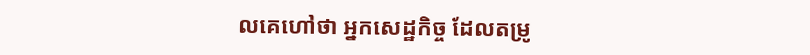លគេហៅថា អ្នកសេដ្ឋកិច្ច ដែលតម្រូ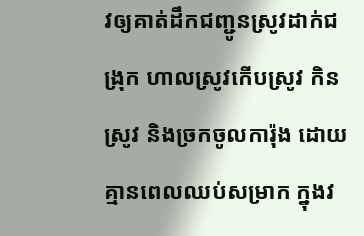វឲ្យគាត់ដឹកជញ្ជូនស្រូវដាក់ជង្រុក ហាលស្រូវកើបស្រូវ កិនស្រូវ និងច្រកចូលការ៉ុង ដោយគ្មានពេលឈប់សម្រាក ក្នុងវ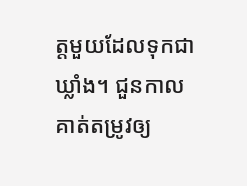ត្តមួយដែលទុកជាឃ្លាំង។ ជួនកាលគាត់តម្រូវឲ្យ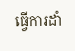ធ្វើការដាំ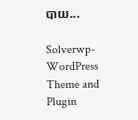បាយ...

Solverwp- WordPress Theme and Plugin